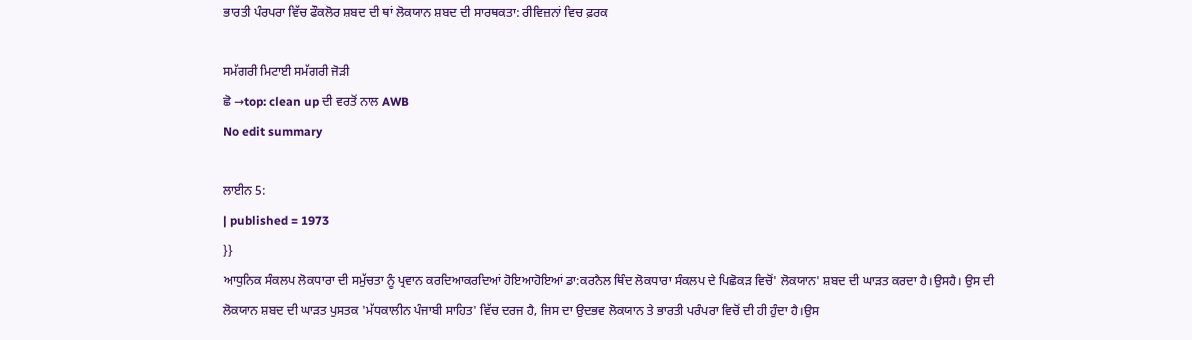ਭਾਰਤੀ ਪੰਰਪਰਾ ਵਿੱਚ ਫੌਕਲੋਰ ਸ਼ਬਦ ਦੀ ਥਾਂ ਲੋਕਯਾਨ ਸ਼ਬਦ ਦੀ ਸਾਰਥਕਤਾ: ਰੀਵਿਜ਼ਨਾਂ ਵਿਚ ਫ਼ਰਕ

ਸਮੱਗਰੀ ਮਿਟਾਈ ਸਮੱਗਰੀ ਜੋੜੀ
ਛੋ →top: clean up ਦੀ ਵਰਤੋਂ ਨਾਲ AWB
No edit summary

ਲਾਈਨ 5:
| published = 1973
}}
ਆਧੁਨਿਕ ਸੰਕਲਪ ਲੋਕਧਾਰਾ ਦੀ ਸਮੁੱਚਤਾ ਨੂੰ ਪ੍ਰਵਾਨ ਕਰਦਿਆਕਰਦਿਆਂ ਹੋਇਆਹੋਇਆਂ ਡਾ:ਕਰਨੈਲ ਥਿੰਦ ਲੋਕਧਾਰਾ ਸੰਕਲਪ ਦੇ ਪਿਛੋਕੜ ਵਿਚੋਂ' ਲੋਕਯਾਨ' ਸ਼ਬਦ ਦੀ ਘਾੜਤ ਕਰਦਾ ਹੈ।ਉਸਹੈ। ਉਸ ਦੀ ਲੋਕਯਾਨ ਸ਼ਬਦ ਦੀ ਘਾੜਤ ਪੁਸਤਕ 'ਮੱਧਕਾਲੀਨ ਪੰਜਾਬੀ ਸਾਹਿਤ' ਵਿੱਚ ਦਰਜ ਹੈ, ਜਿਸ ਦਾ ਉਦਭਵ ਲੋਕਯਾਨ ਤੇ ਭਾਰਤੀ ਪਰੰਪਰਾ ਵਿਚੋਂ ਦੀ ਹੀ ਹੁੰਦਾ ਹੈ।ਉਸ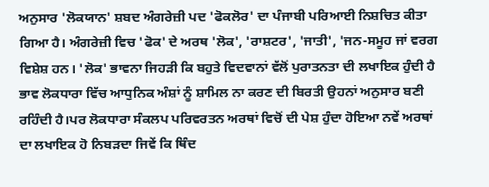ਅਨੁਸਾਰ 'ਲੋਕਯਾਨ' ਸ਼ਬਦ ਅੰਗਰੇਜ਼ੀ ਪਦ 'ਫੋਕਲੋਰ' ਦਾ ਪੰਜਾਬੀ ਪਰਿਆਈ ਨਿਸ਼ਚਿਤ ਕੀਤਾ ਗਿਆ ਹੈ। ਅੰਗਰੇਜ਼ੀ ਵਿਚ 'ਫੋਕ' ਦੇ ਅਰਥ 'ਲੋਕ', 'ਰਾਸ਼ਟਰ', 'ਜਾਤੀ', 'ਜਨ-ਸਮੂਹ ਜਾਂ ਵਰਗ ਵਿਸ਼ੇਸ਼ ਹਨ। 'ਲੋਕ' ਭਾਵਨਾ ਜਿਹੜੀ ਕਿ ਬਹੁਤੇ ਵਿਦਵਾਨਾਂ ਵੱਲੋਂ ਪੁਰਾਤਨਤਾ ਦੀ ਲਖਾਇਕ ਹੁੰਦੀ ਹੈ ਭਾਵ ਲੋਕਧਾਰਾ ਵਿੱਚ ਆਧੁਨਿਕ ਅੰਸ਼ਾਂ ਨੂੰ ਸ਼ਾਮਿਲ ਨਾ ਕਰਣ ਦੀ ਬਿਰਤੀ ਉਹਨਾਂ ਅਨੁਸਾਰ ਬਣੀ ਰਹਿੰਦੀ ਹੈ।ਪਰ ਲੋਕਧਾਰਾ ਸੰਕਲਪ ਪਰਿਵਰਤਨ ਅਰਥਾਂ ਵਿਚੋਂ ਦੀ ਪੇਸ਼ ਹੁੰਦਾ ਹੋਇਆ ਨਵੇਂ ਅਰਥਾਂ ਦਾ ਲਖਾਇਕ ਹੋ ਨਿਬੜਦਾ ਜਿਵੇਂ ਕਿ ਥਿੰਦ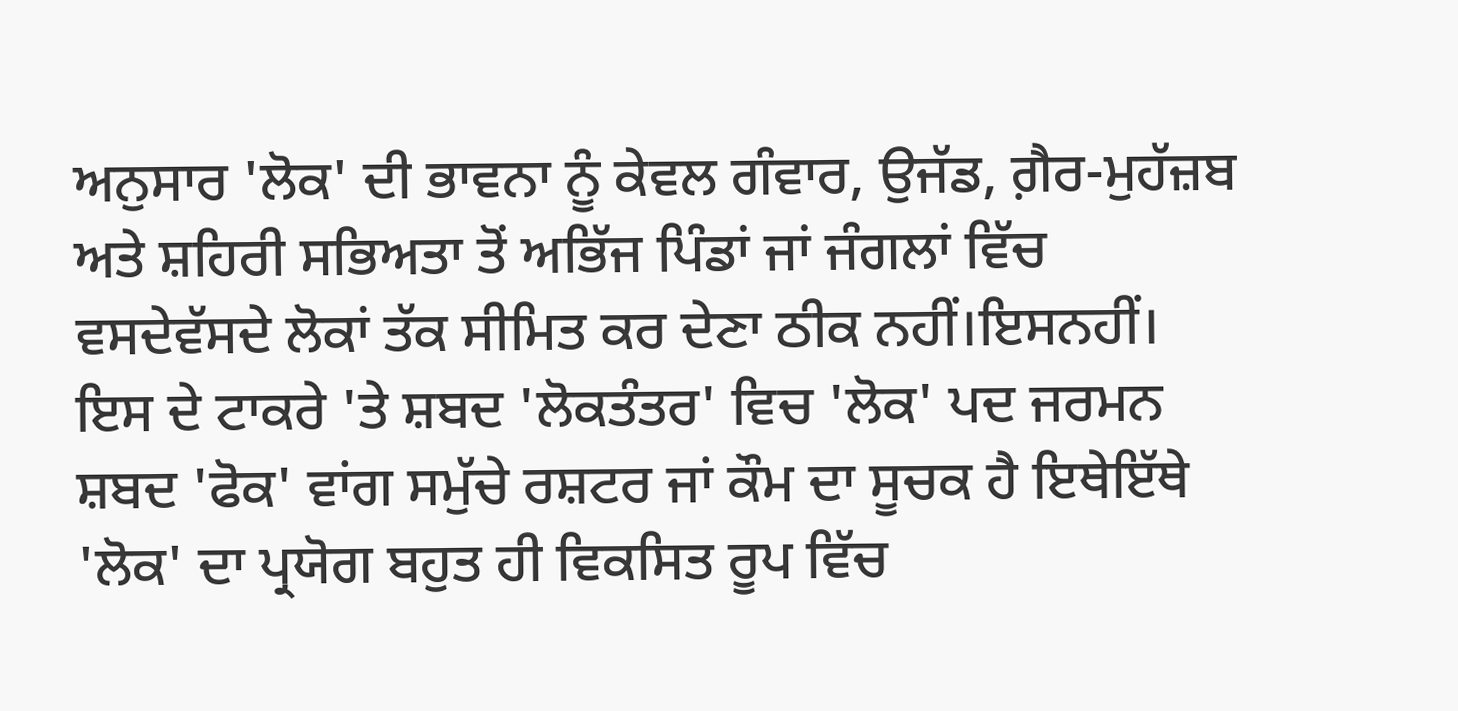ਅਨੁਸਾਰ 'ਲੋਕ' ਦੀ ਭਾਵਨਾ ਨੂੰ ਕੇਵਲ ਗੰਵਾਰ, ਉਜੱਡ, ਗ਼ੈਰ-ਮੁਹੱਜ਼ਬ ਅਤੇ ਸ਼ਹਿਰੀ ਸਭਿਅਤਾ ਤੋਂ ਅਭਿੱਜ ਪਿੰਡਾਂ ਜਾਂ ਜੰਗਲਾਂ ਵਿੱਚ ਵਸਦੇਵੱਸਦੇ ਲੋਕਾਂ ਤੱਕ ਸੀਮਿਤ ਕਰ ਦੇਣਾ ਠੀਕ ਨਹੀਂ।ਇਸਨਹੀਂ। ਇਸ ਦੇ ਟਾਕਰੇ 'ਤੇ ਸ਼ਬਦ 'ਲੋਕਤੰਤਰ' ਵਿਚ 'ਲੋਕ' ਪਦ ਜਰਮਨ ਸ਼ਬਦ 'ਫੋਕ' ਵਾਂਗ ਸਮੁੱਚੇ ਰਸ਼ਟਰ ਜਾਂ ਕੌਮ ਦਾ ਸੂਚਕ ਹੈ ਇਥੇਇੱਥੇ 'ਲੋਕ' ਦਾ ਪ੍ਰਯੋਗ ਬਹੁਤ ਹੀ ਵਿਕਸਿਤ ਰੂਪ ਵਿੱਚ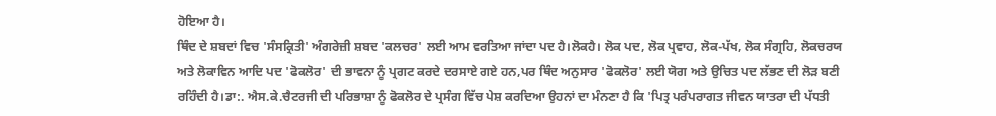ਹੋਇਆ ਹੈ।
ਥਿੰਦ ਦੇ ਸ਼ਬਦਾਂ ਵਿਚ 'ਸੰਸਕ੍ਰਿਤੀ' ਅੰਗਰੇਜ਼ੀ ਸ਼ਬਦ 'ਕਲਚਰ' ਲਈ ਆਮ ਵਰਤਿਆ ਜਾਂਦਾ ਪਦ ਹੈ।ਲੋਕਹੈ। ਲੋਕ ਪਦ, ਲੋਕ ਪ੍ਰਵਾਹ, ਲੋਕ-ਪੱਖ, ਲੋਕ ਸੰਗ੍ਰਹਿ, ਲੋਕਚਰਯ ਅਤੇ ਲੋਕਾਵਿਨ ਆਦਿ ਪਦ 'ਫੋਕਲੋਰ' ਦੀ ਭਾਵਨਾ ਨੂੰ ਪ੍ਰਗਟ ਕਰਦੇ ਦਰਸਾਏ ਗਏ ਹਨ,ਪਰ ਥਿੰਦ ਅਨੁਸਾਰ 'ਫੋਕਲੋਰ' ਲਈ ਯੋਗ ਅਤੇ ਉਚਿਤ ਪਦ ਲੱਭਣ ਦੀ ਲੋੜ ਬਣੀ ਰਹਿੰਦੀ ਹੈ।ਡਾ:. ਐਸ.ਕੇ.ਚੈਟਰਜੀ ਦੀ ਪਰਿਭਾਸ਼ਾ ਨੂੰ ਫੋਕਲੋਰ ਦੇ ਪ੍ਰਸੰਗ ਵਿੱਚ ਪੇਸ਼ ਕਰਦਿਆ ਉਹਨਾਂ ਦਾ ਮੰਨਣਾ ਹੈ ਕਿ 'ਪਿਤ੍ਰ ਪਰੰਪਰਾਗਤ ਜੀਵਨ ਯਾਤਰਾ ਦੀ ਪੱਧਤੀ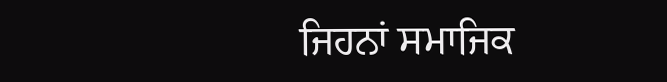ਜਿਹਨਾਂ ਸਮਾਜਿਕ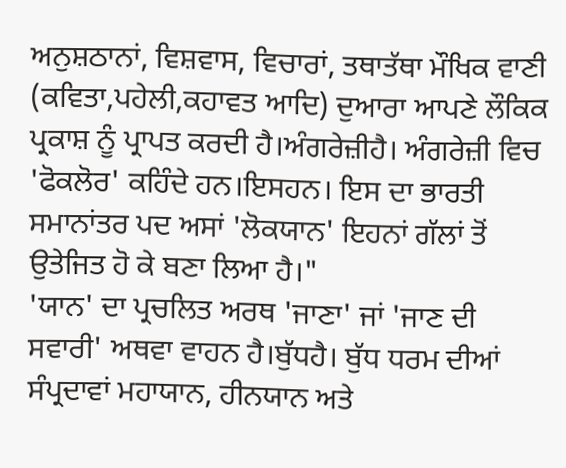ਅਨੁਸ਼ਠਾਨਾਂ, ਵਿਸ਼ਵਾਸ, ਵਿਚਾਰਾਂ, ਤਥਾਤੱਥਾ ਮੌਖਿਕ ਵਾਣੀ (ਕਵਿਤਾ,ਪਹੇਲੀ,ਕਹਾਵਤ ਆਦਿ) ਦੁਆਰਾ ਆਪਣੇ ਲੌਕਿਕ ਪ੍ਰਕਾਸ਼ ਨੂੰ ਪ੍ਰਾਪਤ ਕਰਦੀ ਹੈ।ਅੰਗਰੇਜ਼ੀਹੈ। ਅੰਗਰੇਜ਼ੀ ਵਿਚ 'ਫੋਕਲੋਰ' ਕਹਿੰਦੇ ਹਨ।ਇਸਹਨ। ਇਸ ਦਾ ਭਾਰਤੀ ਸਮਾਨਾਂਤਰ ਪਦ ਅਸਾਂ 'ਲੋਕਯਾਨ' ਇਹਨਾਂ ਗੱਲਾਂ ਤੋਂ ਉਤੇਜਿਤ ਹੋ ਕੇ ਬਣਾ ਲਿਆ ਹੈ।"
'ਯਾਨ' ਦਾ ਪ੍ਰਚਲਿਤ ਅਰਥ 'ਜਾਣਾ' ਜਾਂ 'ਜਾਣ ਦੀ ਸਵਾਰੀ' ਅਥਵਾ ਵਾਹਨ ਹੈ।ਬੁੱਧਹੈ। ਬੁੱਧ ਧਰਮ ਦੀਆਂ ਸੰਪ੍ਰਦਾਵਾਂ ਮਹਾਯਾਨ, ਹੀਨਯਾਨ ਅਤੇ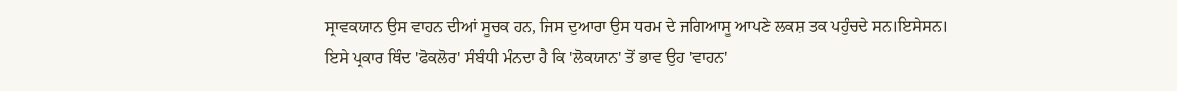ਸ੍ਰਾਵਕਯਾਨ ਉਸ ਵਾਹਨ ਦੀਆਂ ਸੂਚਕ ਹਨ, ਜਿਸ ਦੁਆਰਾ ਉਸ ਧਰਮ ਦੇ ਜਗਿਆਸੂ ਆਪਣੇ ਲਕਸ਼ ਤਕ ਪਹੁੰਚਦੇ ਸਨ।ਇਸੇਸਨ। ਇਸੇ ਪ੍ਰਕਾਰ ਥਿੰਦ 'ਫੋਕਲੋਰ' ਸੰਬੰਧੀ ਮੰਨਦਾ ਹੈ ਕਿ 'ਲੋਕਯਾਨ' ਤੋਂ ਭਾਵ ਉਹ 'ਵਾਹਨ'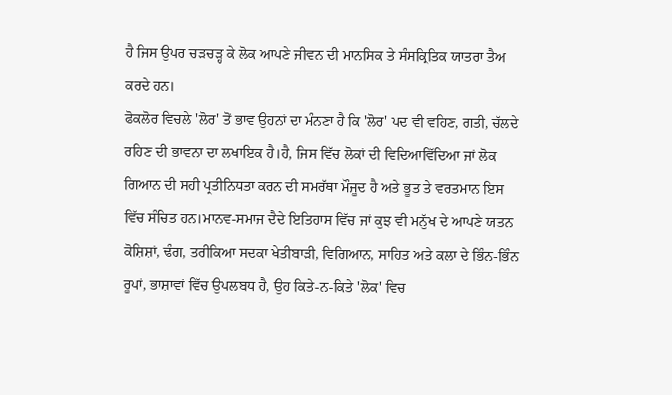ਹੈ ਜਿਸ ਉਪਰ ਚੜਚੜ੍ਹ ਕੇ ਲੋਕ ਆਪਣੇ ਜੀਵਨ ਦੀ ਮਾਨਸਿਕ ਤੇ ਸੰਸਕ੍ਰਿਤਿਕ ਯਾਤਰਾ ਤੈਅ ਕਰਦੇ ਹਨ।
ਫੋਕਲੋਰ ਵਿਚਲੇ 'ਲੋਰ' ਤੋਂ ਭਾਵ ਉਹਨਾਂ ਦਾ ਮੰਨਣਾ ਹੈ ਕਿ 'ਲੋਰ' ਪਦ ਵੀ ਵਹਿਣ, ਗਤੀ, ਚੱਲਦੇ ਰਹਿਣ ਦੀ ਭਾਵਨਾ ਦਾ ਲਖਾਇਕ ਹੈ।ਹੈ, ਜਿਸ ਵਿੱਚ ਲੋਕਾਂ ਦੀ ਵਿਦਿਆਵਿੱਦਿਆ ਜਾਂ ਲੋਕ ਗਿਆਨ ਦੀ ਸਹੀ ਪ੍ਰਤੀਨਿਧਤਾ ਕਰਨ ਦੀ ਸਮਰੱਥਾ ਮੌਜੂਦ ਹੈ ਅਤੇ ਭੂਤ ਤੇ ਵਰਤਮਾਨ ਇਸ ਵਿੱਚ ਸੰਚਿਤ ਹਨ।ਮਾਨਵ-ਸਮਾਜ ਦੈਦੇ ਇਤਿਹਾਸ ਵਿੱਚ ਜਾਂ ਕੁਝ ਵੀ ਮਨੁੱਖ ਦੇ ਆਪਣੇ ਯਤਨ ਕੋਸ਼ਿਸ਼ਾਂ, ਢੰਗ, ਤਰੀਕਿਆ ਸਦਕਾ ਖੇਤੀਬਾੜੀ, ਵਿਗਿਆਨ, ਸਾਹਿਤ ਅਤੇ ਕਲਾ ਦੇ ਭਿੰਨ-ਭਿੰਨ ਰੂਪਾਂ, ਭਾਸ਼ਾਵਾਂ ਵਿੱਚ ਉਪਲਬਧ ਹੈ, ਉਹ ਕਿਤੇ-ਨ-ਕਿਤੇ 'ਲੋਕ' ਵਿਚ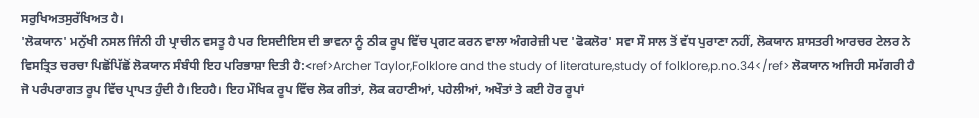ਸਰੁਖਿਅਤਸੁਰੱਖਿਅਤ ਹੈ।
'ਲੋਕਯਾਨ' ਮਨੁੱਖੀ ਨਸਲ ਜਿੰਨੀ ਹੀ ਪ੍ਰਾਚੀਨ ਵਸਤੂ ਹੈ ਪਰ ਇਸਦੀਇਸ ਦੀ ਭਾਵਨਾ ਨੂੰ ਠੀਕ ਰੂਪ ਵਿੱਚ ਪ੍ਰਗਟ ਕਰਨ ਵਾਲਾ ਅੰਗਰੇਜ਼ੀ ਪਦ 'ਫੋਕਲੋਰ' ਸਵਾ ਸੌ ਸਾਲ ਤੋਂ ਵੱਧ ਪੁਰਾਣਾ ਨਹੀਂ, ਲੋਕਯਾਨ ਸ਼ਾਸਤਰੀ ਆਰਚਰ ਟੇਲਰ ਨੇ ਵਿਸਤ੍ਰਿਤ ਚਰਚਾ ਪਿਛੋਂਪਿੱਛੋਂ ਲੋਕਯਾਨ ਸੰਬੰਧੀ ਇਹ ਪਰਿਭਾਸ਼ਾ ਦਿਤੀ ਹੈ:<ref>Archer Taylor,Folklore and the study of literature,study of folklore,p.no.34</ref> ਲੋਕਯਾਨ ਅਜਿਹੀ ਸਮੱਗਰੀ ਹੈ ਜੋ ਪਰੰਪਰਾਗਤ ਰੂਪ ਵਿੱਚ ਪ੍ਰਾਪਤ ਹੁੰਦੀ ਹੈ।ਇਹਹੈ। ਇਹ ਮੌਖਿਕ ਰੂਪ ਵਿੱਚ ਲੋਕ ਗੀਤਾਂ, ਲੋਕ ਕਹਾਣੀਆਂ, ਪਹੇਲੀਆਂ, ਅਖੌਤਾਂ ਤੇ ਕਈ ਹੋਰ ਰੂਪਾਂ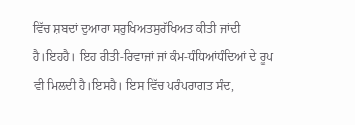ਵਿੱਚ ਸ਼ਬਦਾਂ ਦੁਆਰਾ ਸਰੁਖਿਅਤਸੁਰੱਖਿਅਤ ਕੀਤੀ ਜਾਂਦੀ ਹੈ।ਇਹਹੈ। ਇਹ ਰੀਤੀ-ਰਿਵਾਜਾਂ ਜਾਂ ਕੰਮ-ਧੰਧਿਆਂਧੰਦਿਆਂ ਦੇ ਰੂਪ ਵੀ ਮਿਲਦੀ ਹੈ।ਇਸਹੈ। ਇਸ ਵਿੱਚ ਪਰੰਪਰਾਗਤ ਸੰਦ,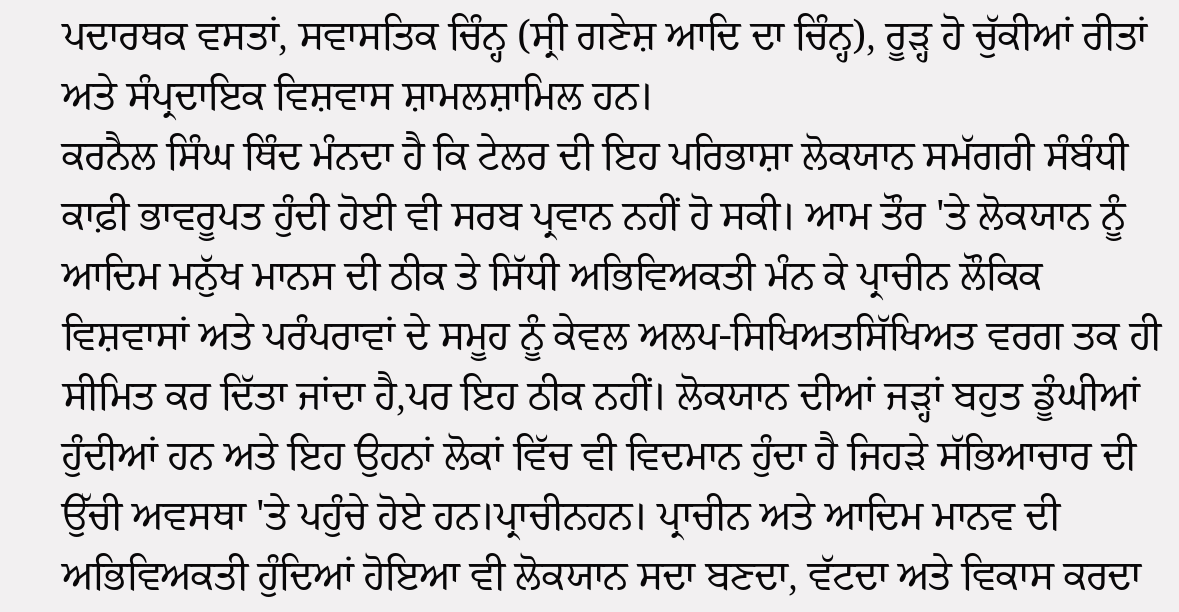ਪਦਾਰਥਕ ਵਸਤਾਂ, ਸਵਾਸਤਿਕ ਚਿੰਨ੍ਹ (ਸ੍ਰੀ ਗਣੇਸ਼ ਆਦਿ ਦਾ ਚਿੰਨ੍ਹ), ਰੂੜ੍ਹ ਹੋ ਚੁੱਕੀਆਂ ਰੀਤਾਂ ਅਤੇ ਸੰਪ੍ਰਦਾਇਕ ਵਿਸ਼ਵਾਸ ਸ਼ਾਮਲਸ਼ਾਮਿਲ ਹਨ।
ਕਰਨੈਲ ਸਿੰਘ ਥਿੰਦ ਮੰਨਦਾ ਹੈ ਕਿ ਟੇਲਰ ਦੀ ਇਹ ਪਰਿਭਾਸ਼ਾ ਲੋਕਯਾਨ ਸਮੱਗਰੀ ਸੰਬੰਧੀ ਕਾਫ਼ੀ ਭਾਵਰੂਪਤ ਹੁੰਦੀ ਹੋਈ ਵੀ ਸਰਬ ਪ੍ਰਵਾਨ ਨਹੀਂ ਹੋ ਸਕੀ। ਆਮ ਤੌਰ 'ਤੇ ਲੋਕਯਾਨ ਨੂੰ ਆਦਿਮ ਮਨੁੱਖ ਮਾਨਸ ਦੀ ਠੀਕ ਤੇ ਸਿੱਧੀ ਅਭਿਵਿਅਕਤੀ ਮੰਨ ਕੇ ਪ੍ਰਾਚੀਨ ਲੌਕਿਕ ਵਿਸ਼ਵਾਸਾਂ ਅਤੇ ਪਰੰਪਰਾਵਾਂ ਦੇ ਸਮੂਹ ਨੂੰ ਕੇਵਲ ਅਲਪ-ਸਿਖਿਅਤਸਿੱਖਿਅਤ ਵਰਗ ਤਕ ਹੀ ਸੀਮਿਤ ਕਰ ਦਿੱਤਾ ਜਾਂਦਾ ਹੈ,ਪਰ ਇਹ ਠੀਕ ਨਹੀਂ। ਲੋਕਯਾਨ ਦੀਆਂ ਜੜ੍ਹਾਂ ਬਹੁਤ ਡੂੰਘੀਆਂ ਹੁੰਦੀਆਂ ਹਨ ਅਤੇ ਇਹ ਉਹਨਾਂ ਲੋਕਾਂ ਵਿੱਚ ਵੀ ਵਿਦਮਾਨ ਹੁੰਦਾ ਹੈ ਜਿਹੜੇ ਸੱਭਿਆਚਾਰ ਦੀ ਉੱਚੀ ਅਵਸਥਾ 'ਤੇ ਪਹੁੰਚੇ ਹੋਏ ਹਨ।ਪ੍ਰਾਚੀਨਹਨ। ਪ੍ਰਾਚੀਨ ਅਤੇ ਆਦਿਮ ਮਾਨਵ ਦੀ ਅਭਿਵਿਅਕਤੀ ਹੁੰਦਿਆਂ ਹੋਇਆ ਵੀ ਲੋਕਯਾਨ ਸਦਾ ਬਣਦਾ, ਵੱਟਦਾ ਅਤੇ ਵਿਕਾਸ ਕਰਦਾ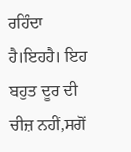ਰਹਿੰਦਾ ਹੈ।ਇਹਹੈ। ਇਹ ਬਹੁਤ ਦੂਰ ਦੀ ਚੀਜ਼ ਨਹੀਂ,ਸਗੋਂ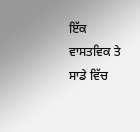ਇੱਕ ਵਾਸਤਵਿਕ ਤੇ ਸਾਡੇ ਵਿੱਚ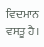ਵਿਦਮਾਨ ਵਸਤੂ ਹੈ।